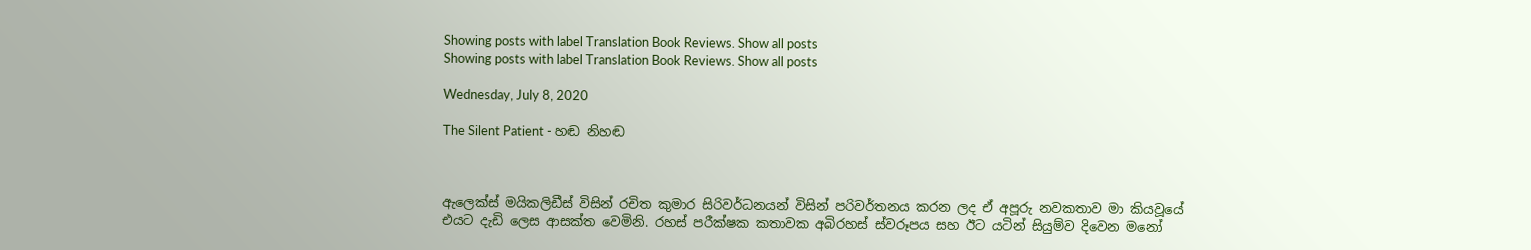Showing posts with label Translation Book Reviews. Show all posts
Showing posts with label Translation Book Reviews. Show all posts

Wednesday, July 8, 2020

The Silent Patient - හඬ නිහඬ



ඇලෙක්ස් මයිකලිඩීස් විසින් රචිත කුමාර සිරිවර්ධනයන් විසින් පරිවර්තනය කරන ලද ඒ අපූරු නවකතාව මා කියවූයේ එයට දැඩි ලෙස ආසක්ත වෙමිනි. රහස් පරීක්ෂක කතාවක අබිරහස් ස්වරූපය සහ ඊට යටින් සියුම්ව දිවෙන මනෝ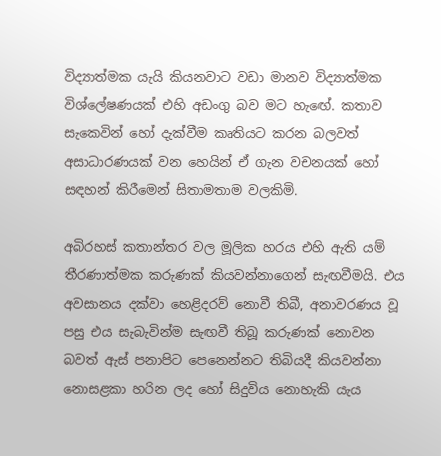විද්‍යාත්මක යැයි කියනවාට වඩා මානව විද්‍යාත්මක විශ්ලේෂණයක් එහි අඩංගු බව මට හැඟේ. කතාව සැකෙවින් හෝ දැක්වීම කෘතියට කරන බලවත් අසාධාරණයක් වන හෙයින් ඒ ගැන වචනයක් හෝ සඳහන් කිරීමෙන් සිතාමතාම වලකිමි.

අබිරහස් කතාන්තර වල මූලික හරය එහි ඇති යම් තීරණාත්මක කරුණක් කියවන්නාගෙන් සැඟවීමයි. එය අවසානය දක්වා හෙළිදරව් නොවී තිබී, අනාවරණය වූ පසු එය සැබැවින්ම සැඟවී තිබූ කරුණක් නොවන බවත් ඇස් පනාපිට පෙනෙන්නට තිබියදී කියවන්නා නොසළකා හරින ලද හෝ සිදුවිය නොහැකි යැය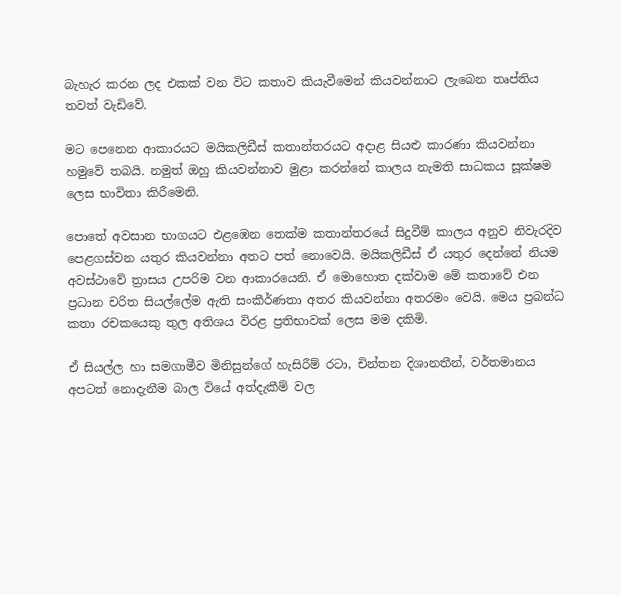බැහැර කරන ලද එකක් වන විට කතාව කියැවීමෙන් කියවන්නාට ලැබෙන තෘප්තිය තවත් වැඩිවේ.

මට පෙනෙන ආකාරයට මයිකලිඩීස් කතාන්තරයට අදාළ සියළු කාරණා කියවන්නා හමුවේ තබයි. නමුත් ඔහු කියවන්නාව මුළා කරන්නේ කාලය නැමති සාධකය සූක්ෂම ලෙස භාවිතා කිරීමෙනි.

පොතේ අවසාන භාගයට එළඹෙන තෙක්ම කතාන්තරයේ සිදුවීම් කාලය අනුව නිවැරදිව පෙළගස්වන යතුර කියවන්නා අතට පත් නොවෙයි. මයිකලිඩීස් ඒ යතුර දෙන්නේ නියම අවස්ථාවේ ත්‍රාසය උපරිම වන ආකාරයෙනි. ඒ මොහොත දක්වාම මේ කතාවේ එන ප්‍රධාන චරිත සියල්ලේම ඇති සංකීර්ණතා අතර කියවන්නා අතරමං වෙයි. මෙය ප්‍රබන්ධ කතා රචකයෙකු තුල අතිශය විරළ ප්‍රතිභාවක් ලෙස මම දකිමි.

ඒ සියල්ල හා සමගාමීව මිනිසුන්ගේ හැසිරීම් රටා, චින්තන දිශානතීන්, වර්තමානය අපටත් නොදැනීම බාල වියේ අත්දැකීම් වල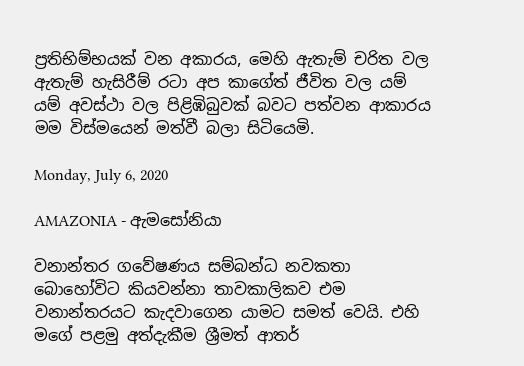ප්‍රතිභිම්භයක් වන අකාරය, මෙහි ඇතැම් චරිත වල ඇතැම් හැසිරීම් රටා අප කාගේත් ජීවිත වල යම් යම් අවස්ථා වල පිළිඹිබුවක් බවට පත්වන ආකාරය මම විස්මයෙන් මත්වී බලා සිටියෙමි.

Monday, July 6, 2020

AMAZONIA - ඇමසෝනියා

වනාන්තර ගවේෂණය සම්බන්ධ නවකතා බොහෝවිට කියවන්නා තාවකාලිකව එම වනාන්තරයට කැදවාගෙන යාමට සමත් වෙයි. එහි මගේ පළමු අත්දැකීම ශ්‍රීමත් ආතර්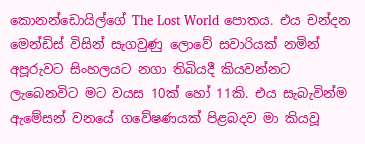කොනන්ඩොයිල්ගේ The Lost World පොතය. එය චන්දන මෙන්ඩිස් විසින් සැගවුණු ලොවේ සවාරියක් නමින් අපූරුවට සිංහලයට නගා තිබියදී කියවන්නට ලැබෙනවිට මට වයස 10ක් හෝ 11කි. එය සැබැවින්ම ඇමේසන් වනයේ ගවේෂණයක් පිළබදව මා කියවූ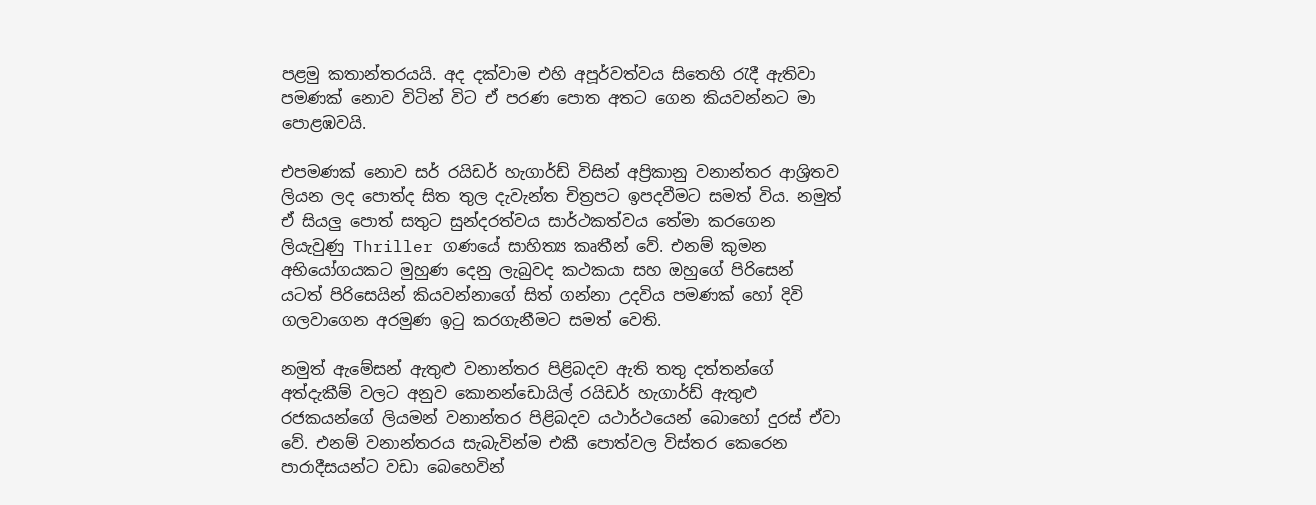පළමු කතාන්තරයයි. අද දක්වාම එහි අපූර්වත්වය සිතෙහි රැදී ඇතිවා පමණක් නොව විටින් විට ඒ පරණ පොත අතට ගෙන කියවන්නට මා පොළඹවයි.

එපමණක් නොව සර් රයිඩර් හැගාර්ඩ් විසින් අප්‍රිකානු වනාන්තර ආශ්‍රිතව ලියන ලද පොත්ද සිත තුල දැවැන්ත චිත්‍රපට ඉපදවීමට සමත් විය. නමුත් ඒ සියලු පොත් සතුට සුන්දරත්වය සාර්ථකත්වය තේමා කරගෙන ලියැවුණු Thriller ගණයේ සාහිත්‍ය කෘතීන් වේ. එනම් කුමන අභියෝගයකට මුහුණ දෙනු ලැබුවද කථකයා සහ ඔහුගේ පිරිසෙන් යටත් පිරිසෙයින් කියවන්නාගේ සිත් ගන්නා උදවිය පමණක් හෝ දිවි ගලවාගෙන අරමුණ ඉටු කරගැනීමට සමත් වෙති.

නමුත් ඇමේසන් ඇතුළු වනාන්තර පිළිබදව ඇති තතු දත්තන්ගේ අත්දැකීම් වලට අනුව කොනන්ඩොයිල් රයිඩර් හැගාර්ඩ් ඇතුළු රජකයන්ගේ ලියමන් වනාන්තර පිළිබදව යථාර්ථයෙන් බොහෝ දුරස් ඒවා වේ. එනම් වනාන්තරය සැබැවින්ම එකී පොත්වල විස්තර කෙරෙන පාරාදීසයන්ට වඩා බෙහෙවින්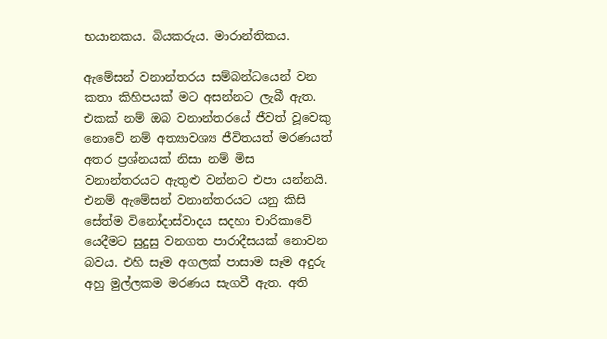භයානකය. බියකරුය. මාරාන්තිකය.

ඇමේසන් වනාන්තරය සම්බන්ධයෙන් වන කතා කිහිපයක් මට අසන්නට ලැබී ඇත. එකක් නම් ඔබ වනාන්තරයේ ජීවත් වූවෙකු නොවේ නම් අත්‍යාවශ්‍ය ජීවිතයත් මරණයත් අතර ප්‍රශ්නයක් නිසා නම් මිස වනාන්තරයට ඇතුළු වන්නට එපා යන්නයි. එනම් ඇමේසන් වනාන්තරයට යනු කිසි සේත්ම විනෝදාස්වාදය සදහා චාරිකාවේ යෙදීමට සුදුසු වනගත පාරාදීසයක් නොවන බවය. එහි සෑම අගලක් පාසාම සෑම අදුරු අහු මුල්ලකම මරණය සැගවී ඇත. අති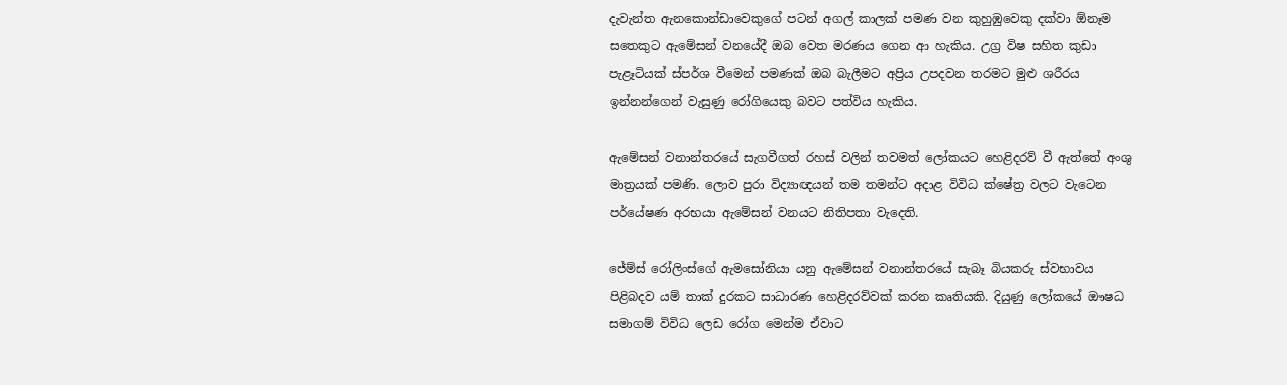දැවැන්ත ඇනකොන්ඩාවෙකුගේ පටන් අගල් කාලක් පමණ වන කුහුඹුවෙකු දක්වා ඕනෑම සතෙකුට ඇමේසන් වනයේදී ඔබ වෙත මරණය ගෙන ආ හැකිය. උග්‍ර විෂ සහිත කුඩා පැළෑටියක් ස්පර්ශ වීමෙන් පමණක් ඔබ බැලීමට අප්‍රිය උපදවන තරමට මුළු ශරීරය ඉන්නන්ගෙන් වැසුණු රෝගියෙකු බවට පත්විය හැකිය.

ඇමේසන් වනාන්තරයේ සැගවීගත් රහස් වලින් තවමත් ලෝකයට හෙළිදරව් වී ඇත්තේ අංශු මාත්‍රයක් පමණි. ලොව පුරා විද්‍යාඥයන් තම තමන්ට අදාළ විවිධ ක්ෂේත්‍ර වලට වැටෙන පර්යේෂණ අරභයා ඇමේසන් වනයට නිතිපතා වැදෙති.

ජේම්ස් රෝලිංස්ගේ ඇමසෝනියා යනු ඇමේසන් වනාන්තරයේ සැබෑ බියකරු ස්වභාවය පිළිබදව යම් තාක් දුරකට සාධාරණ හෙළිදරව්වක් කරන කෘතියකි. දියුණු ලෝකයේ ඖෂධ සමාගම් විවිධ ලෙඩ රෝග මෙන්ම ඒවාට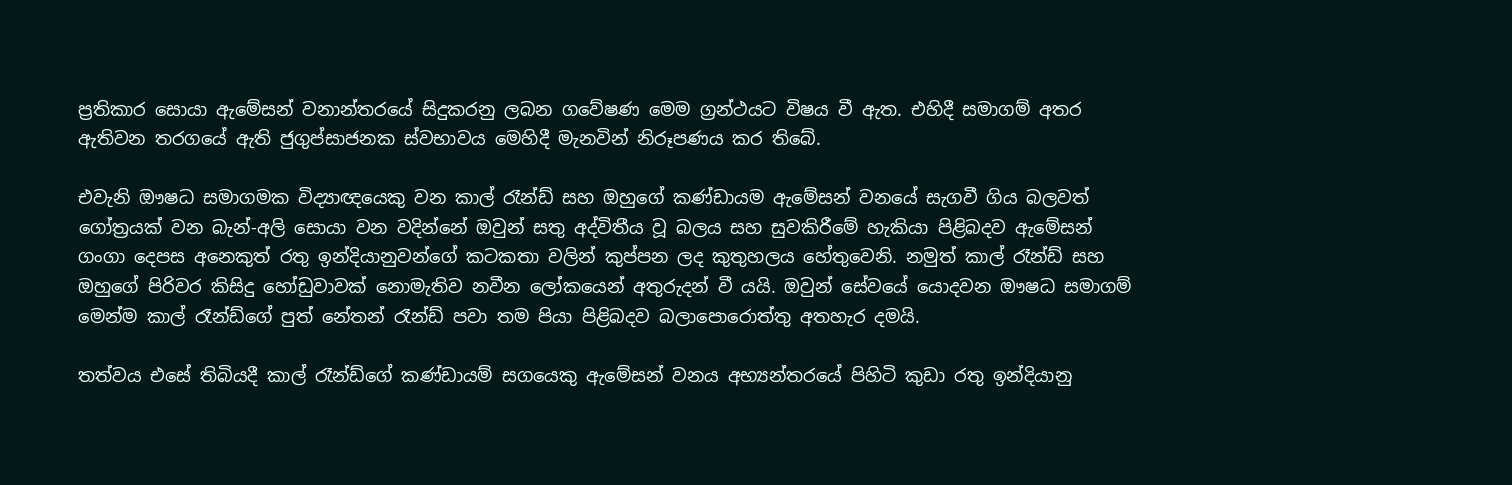ප්‍රතිකාර සොයා ඇමේසන් වනාන්තරයේ සිදුකරනු ලබන ගවේෂණ මෙම ග්‍රන්ථයට විෂය වී ඇත. එහිදී සමාගම් අතර ඇතිවන තරගයේ ඇති ජුගුප්සාජනක ස්වභාවය මෙහිදී මැනවින් නිරූපණය කර තිබේ.

එවැනි ඖෂධ සමාගමක විද්‍යාඥයෙකු වන කාල් රෑන්ඩ් සහ ඔහුගේ කණ්ඩායම ඇමේසන් වනයේ සැගවී ගිය බලවත් ගෝත්‍රයක් වන බැන්-අලි සොයා වන වදින්නේ ඔවුන් සතු අද්විතීය වූ බලය සහ සුවකිරීමේ හැකියා පිළිබදව ඇමේසන් ගංගා දෙපස අනෙකුත් රතු ඉන්දියානුවන්ගේ කටකතා වලින් කුප්පන ලද කුතුහලය හේතුවෙනි. නමුත් කාල් රෑන්ඩ් සහ ඔහුගේ පිරිවර කිසිදු හෝඩුවාවක් නොමැතිව නවීන ලෝකයෙන් අතුරුදන් වී යයි. ඔවුන් සේවයේ යොදවන ඖෂධ සමාගම් මෙන්ම කාල් රෑන්ඩ්ගේ පුත් නේතන් රෑන්ඩ් පවා තම පියා පිළිබදව බලාපොරොත්තු අතහැර දමයි.

තත්වය එසේ තිබියදී කාල් රෑන්ඩ්ගේ කණ්ඩායම් සගයෙකු ඇමේසන් වනය අභ්‍යන්තරයේ පිහිටි කුඩා රතු ඉන්දියානු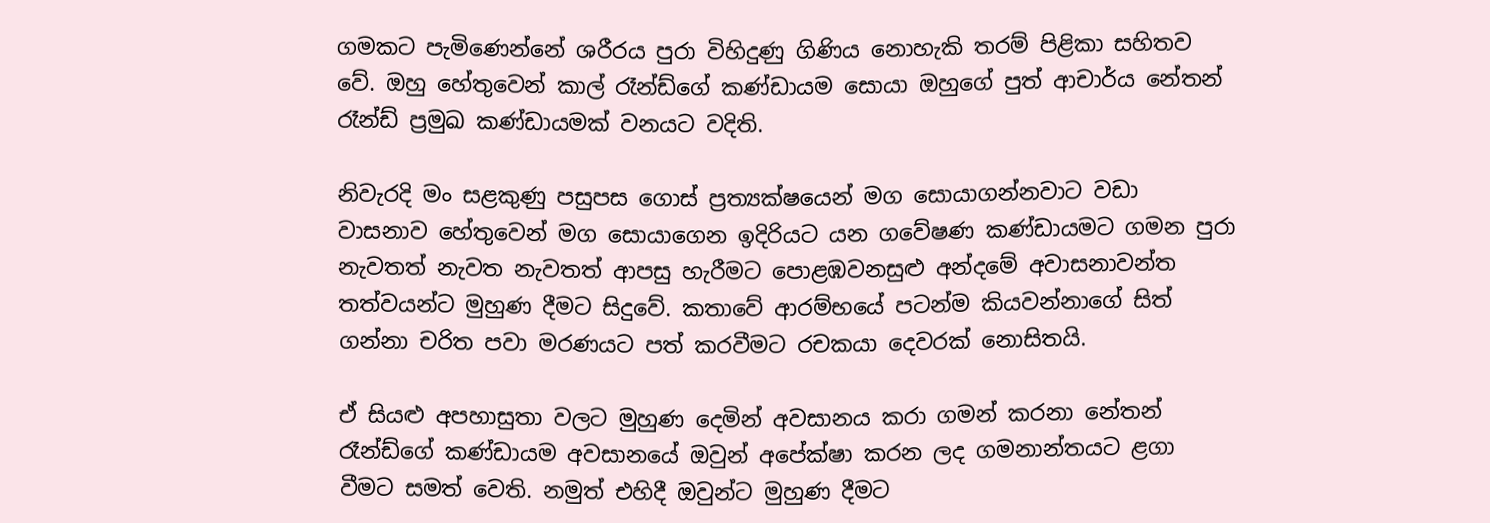ගමකට පැමිණෙන්නේ ශරීරය පුරා විහිදුණු ගිණිය නොහැකි තරම් පිළිකා සහිතව වේ. ඔහු හේතුවෙන් කාල් රෑන්ඩ්ගේ කණ්ඩායම සොයා ඔහුගේ පුත් ආචාර්ය නේතන් රෑන්ඩ් ප්‍රමුඛ කණ්ඩායමක් වනයට වදිති.

නිවැරදි මං සළකුණු පසුපස ගොස් ප්‍රත්‍යක්ෂයෙන් මග සොයාගන්නවාට වඩා වාසනාව හේතුවෙන් මග සොයාගෙන ඉදිරියට යන ගවේෂණ කණ්ඩායමට ගමන පුරා නැවතත් නැවත නැවතත් ආපසු හැරීමට පොළඹවනසුළු අන්දමේ අවාසනාවන්ත තත්වයන්ට මුහුණ දීමට සිදුවේ. කතාවේ ආරම්භයේ පටන්ම කියවන්නාගේ සිත් ගන්නා චරිත පවා මරණයට පත් කරවීමට රචකයා දෙවරක් නොසිතයි.

ඒ සියළු අපහාසුතා වලට මුහුණ දෙමින් අවසානය කරා ගමන් කරනා නේතන් රෑන්ඩ්ගේ කණ්ඩායම අවසානයේ ඔවුන් අපේක්ෂා කරන ලද ගමනාන්තයට ළගා වීමට සමත් වෙති. නමුත් එහිදී ඔවුන්ට මුහුණ දීමට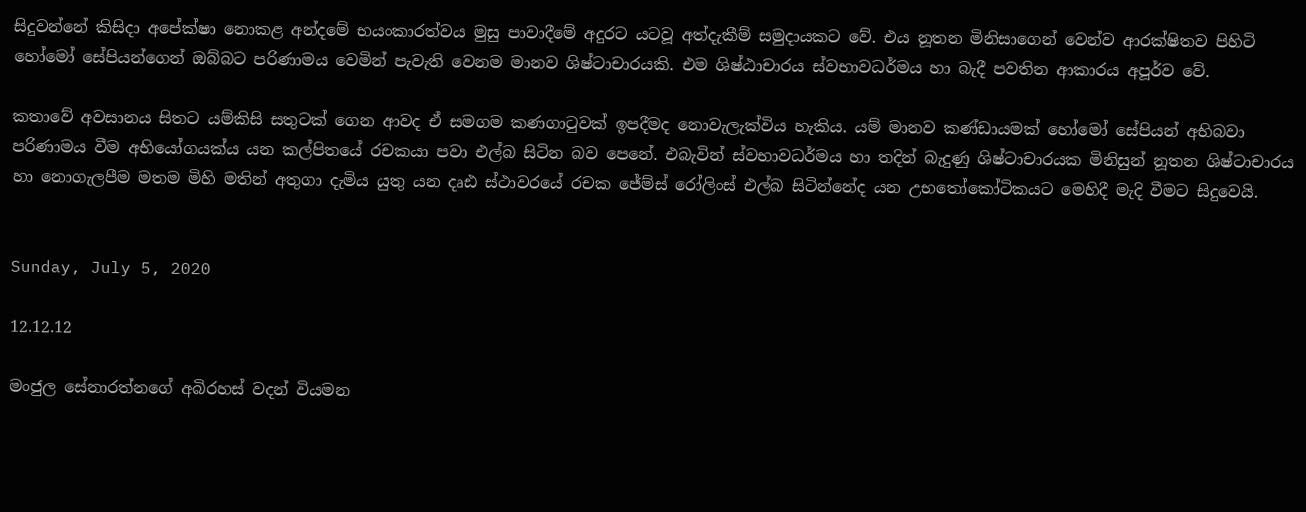සිදුවන්නේ කිසිදා අපේක්ෂා නොකළ අන්දමේ භයංකාරත්වය මුසු පාවාදීමේ අදුරට යටවූ අත්දැකීම් සමුදායකට වේ. එය නූතන මිනිසාගෙන් වෙන්ව ආරක්ෂිතව පිහිටි හෝමෝ සේපියන්ගෙන් ඔබ්බට පරිණාමය වෙමින් පැවැති වෙනම මානව ශිෂ්ටාචාරයකි. එම ශිෂ්ඨාචාරය ස්වභාවධර්මය හා බැදී පවතින ආකාරය අපූර්ව වේ.

කතාවේ අවසානය සිතට යම්කිසි සතුටක් ගෙන ආවද ඒ සමගම කණගාටුවක් ඉපදීමද නොවැලැක්විය හැකිය. යම් මානව කණ්ඩායමක් හෝමෝ සේපියන් අභිබවා පරිණාමය වීම අභියෝගයක්ය යන කල්පිතයේ රචකයා පවා එල්බ සිටින බව පෙනේ. එබැවින් ස්වභාවධර්මය හා තදින් බැදුණු ශිෂ්ටාචාරයක මිනිසුන් නූතන ශිෂ්ටාචාරය හා නොගැලපීම මතම මිහි මතින් අතුගා දැමිය යුතු යන දෘඪ ස්ථාවරයේ රචක ජේම්ස් රෝලිංස් එල්බ සිටින්නේද යන උභතෝකෝටිකයට මෙහිදී මැදි වීමට සිදුවෙයි.


Sunday, July 5, 2020

12.12.12

මංජුල සේනාරත්නගේ අබිරහස් වදන් වියමන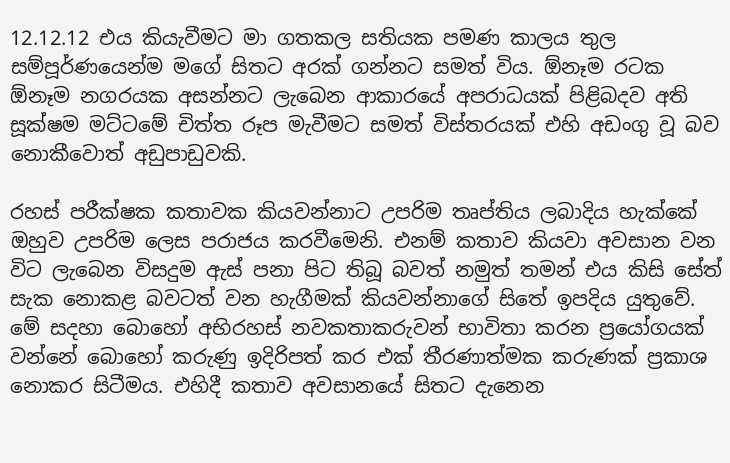12.12.12 එය කියැවීමට මා ගතකල සතියක පමණ කාලය තුල සම්පූර්ණයෙන්ම මගේ සිතට අරක් ගන්නට සමත් විය. ඕනෑම රටක ඕනෑම නගරයක අසන්නට ලැබෙන ආකාරයේ අපරාධයක් පිළිබදව අති සූක්ෂම මට්ටමේ චිත්ත රූප මැවීමට සමත් විස්තරයක් එහි අඩංගු වූ බව නොකීවොත් අඩුපාඩුවකි.

රහස් පරීක්ෂක කතාවක කියවන්නාට උපරිම තෘප්තිය ලබාදිය හැක්කේ ඔහුව උපරිම ලෙස පරාජය කරවීමෙනි. එනම් කතාව කියවා අවසාන වන විට ලැබෙන විසදුම ඇස් පනා පිට තිබූ බවත් නමුත් තමන් එය කිසි සේත් සැක නොකළ බවටත් වන හැගීමක් කියවන්නාගේ සිතේ ඉපදිය යුතුවේ. මේ සදහා බොහෝ අභිරහස් නවකතාකරුවන් භාවිතා කරන ප්‍රයෝගයක් වන්නේ බොහෝ කරුණු ඉදිරිපත් කර එක් තීරණාත්මක කරුණක් ප්‍රකාශ නොකර සිටීමය. එහිදී කතාව අවසානයේ සිතට දැනෙන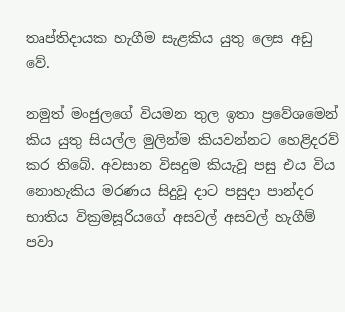තෘප්තිදායක හැගීම සැළකිය යුතු ලෙස අඩු වේ.

නමුත් මංජුලගේ වියමන තුල ඉතා ප්‍රවේශමෙන් කිය යුතු සියල්ල මුලින්ම කියවන්නට හෙළිදරව් කර තිබේ. අවසාන විසදුම කියැවූ පසු එය විය නොහැකිය මරණය සිදුවූ දාට පසුදා පාන්දර භාතිය වික්‍රමසූරියගේ අසවල් අසවල් හැගීම් පවා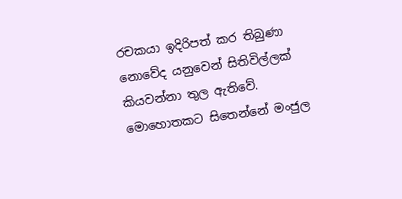රචකයා ඉදිරිපත් කර තිබුණා නොවේද යනුවෙන් සිතිවිල්ලක් කියවන්නා තුල ඇතිවේ. මොහොතකට සිතෙන්නේ මංජුල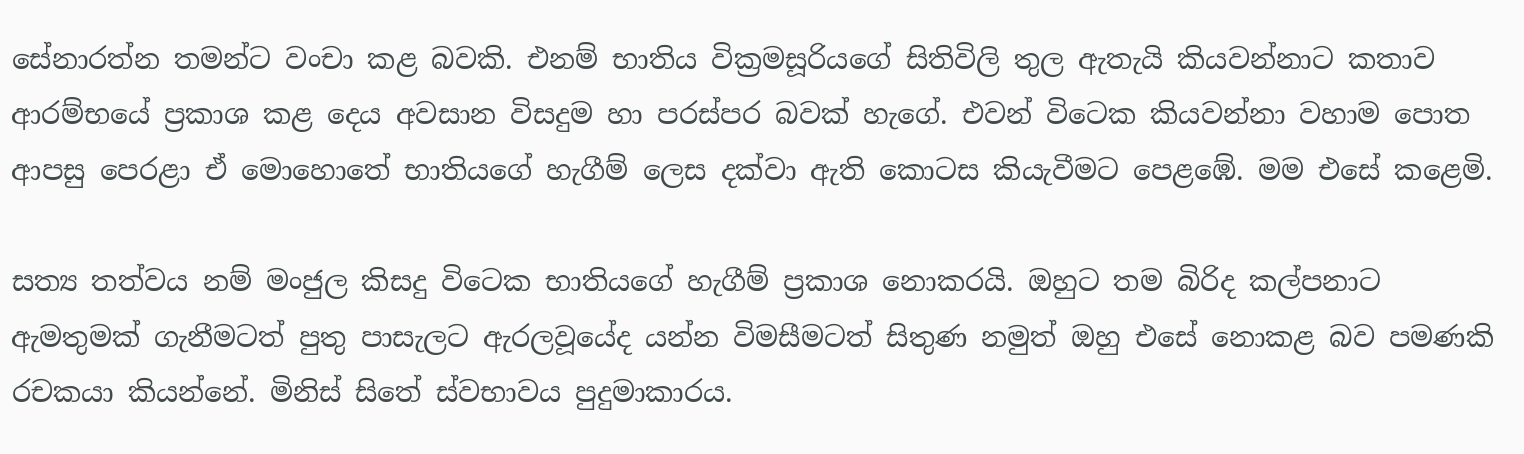සේනාරත්න තමන්ට වංචා කළ බවකි. එනම් භාතිය වික්‍රමසූරියගේ සිතිවිලි තුල ඇතැයි කියවන්නාට කතාව ආරම්භයේ ප්‍රකාශ කළ දෙය අවසාන විසදුම හා පරස්පර බවක් හැගේ. එවන් විටෙක කියවන්නා වහාම පොත ආපසු පෙරළා ඒ මොහොතේ භාතියගේ හැගීම් ලෙස දක්වා ඇති කොටස කියැවීමට පෙළඹේ. මම එසේ කළෙමි.

සත්‍ය තත්වය නම් මංජුල කිසදු විටෙක භාතියගේ හැගීම් ප්‍රකාශ නොකරයි. ඔහුට තම බිරිද කල්පනාට ඇමතුමක් ගැනීමටත් පුතු පාසැලට ඇරලවූයේද යන්න විමසීමටත් සිතුණ නමුත් ඔහු එසේ නොකළ බව පමණකි රචකයා කියන්නේ. මිනිස් සිතේ ස්වභාවය පුදුමාකාරය.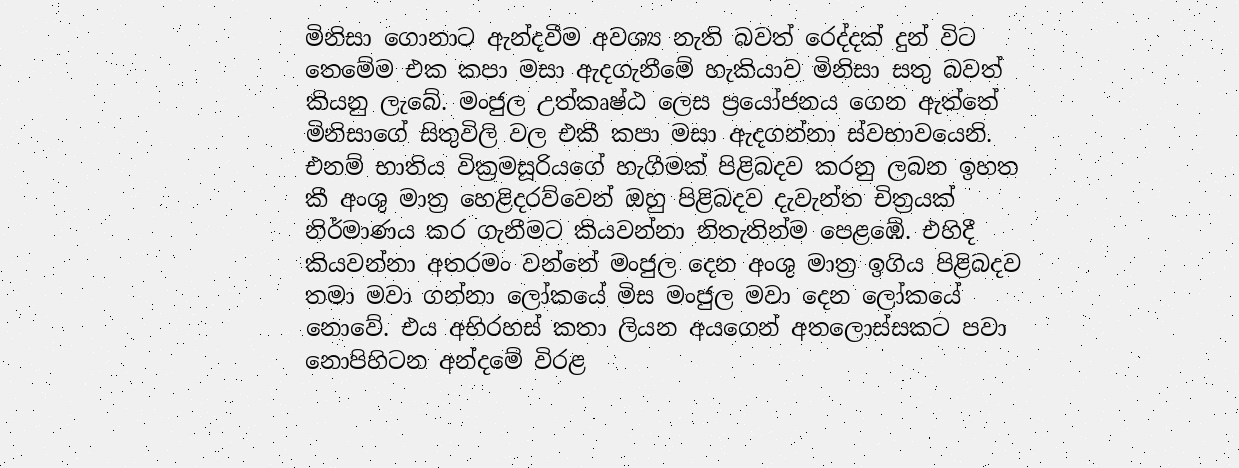මිනිසා ගොනාට ඇන්දවීම අවශ්‍ය නැති බවත් රෙද්දක් දුන් විට තෙමේම එක කපා මසා ඇදගැනීමේ හැකියාව මිනිසා සතු බවත් කියනු ලැබේ. මංජුල උත්කෘෂ්ඨ ලෙස ප්‍රයෝජනය ගෙන ඇත්තේ මිනිසාගේ සිතුවිලි වල එකී කපා මසා ඇදගන්නා ස්වභාවයෙනි. එනම් භාතිය වික්‍රමසූරියගේ හැගීමක් පිළිබදව කරනු ලබන ඉහත කී අංශු මාත්‍ර හෙළිදරව්වෙන් ඔහු පිළිබදව දැවැන්ත චිත්‍රයක් නිර්මාණය කර ගැනීමට කියවන්නා නිතැතින්ම පෙළඹේ. එහිදී කියවන්නා අතරමං වන්නේ මංජුල දෙන අංශු මාත්‍ර ඉගිය පිළිබදව තමා මවා ගන්නා ලෝකයේ මිස මංජුල මවා දෙන ලෝකයේ නොවේ. එය අභිරහස් කතා ලියන අයගෙන් අතලොස්සකට පවා නොපිහිටන අන්දමේ විරළ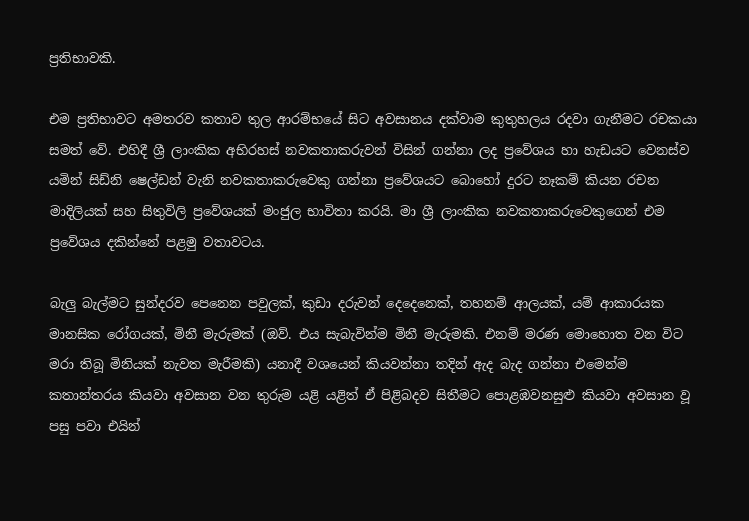ප්‍රතිභාවකි.

එම ප්‍රතිභාවට අමතරව කතාව තුල ආරම්භයේ සිට අවසානය දක්වාම කුතුහලය රදවා ගැනීමට රචකයා සමත් වේ. එහිදී ශ්‍රී ලාංකික අභිරහස් නවකතාකරුවන් විසින් ගන්නා ලද ප්‍රවේශය හා හැඩයට වෙනස්ව යමින් සිඩ්නි ෂෙල්ඩන් වැනි නවකතාකරුවෙකු ගන්නා ප්‍රවේශයට බොහෝ දුරට නෑකම් කියන රචන මාදිලියක් සහ සිතුවිලි ප්‍රවේශයක් මංජුල භාවිතා කරයි. මා ශ්‍රී ලාංකික නවකතාකරුවෙකුගෙන් එම ප්‍රවේශය දකින්නේ පළමු වතාවටය.

බැලු බැල්මට සුන්දරව පෙනෙන පවුලක්, කුඩා දරුවන් දෙදෙනෙක්, තහනම් ආලයක්, යම් ආකාරයක මානසික රෝගයක්, මිනී මැරුමක් (ඔව්. එය සැබැවින්ම මිනී මැරුමකි. එනම් මරණ මොහොත වන විට මරා තිබූ මිනියක් නැවත මැරීමකි) යනාදී වශයෙන් කියවන්නා තදින් ඇද බැද ගන්නා එමෙන්ම කතාන්තරය කියවා අවසාන වන තුරුම යළි යළිත් ඒ පිළිබදව සිතීමට පොළඹවනසුළු කියවා අවසාන වූ පසු පවා එයින්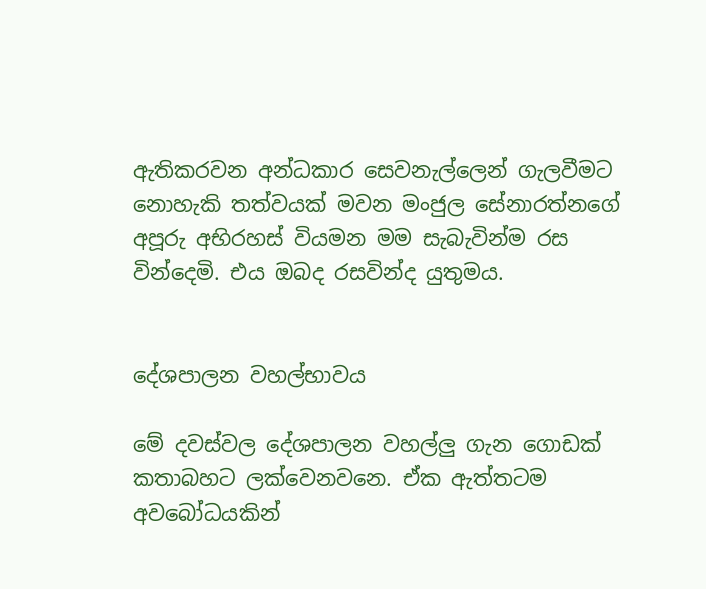ඇතිකරවන අන්ධකාර සෙවනැල්ලෙන් ගැලවීමට නොහැකි තත්වයක් මවන මංජුල සේනාරත්නගේ අපූරු අභිරහස් වියමන මම සැබැවින්ම රස වින්දෙමි. එය ඔබද රසවින්ද යුතුමය.


දේශපාලන වහල්භාවය

මේ දවස්වල දේශපාලන වහල්ලු ගැන ගොඩක් කතාබහට ලක්වෙනවනෙ. ඒක ඇත්තටම අවබෝධයකින්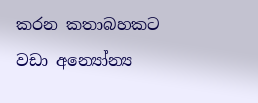කරන කතාබහකට වඩා අන්‍යෝන්‍ය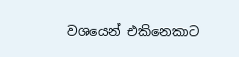වශයෙන් එකිනෙකාට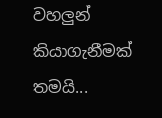වහලුන් කියාගැනීමක් තමයි...